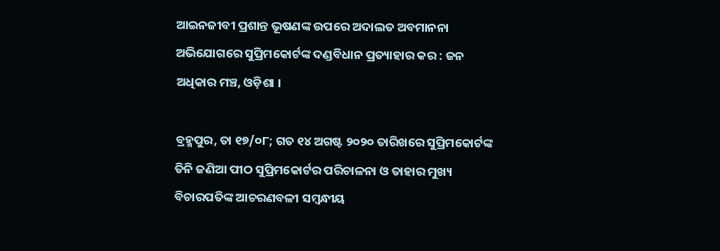ଆଇନଜୀବୀ ପ୍ରଶାନ୍ତ ଭୂଷଣଙ୍କ ଉପରେ ଅଦାଲତ ଅବମାନନା ଅଭିଯୋଗରେ ସୁପ୍ରିମକୋର୍ଟଙ୍କ ଦଣ୍ଡବିଧାନ ପ୍ରତ୍ୟାହାର କର : ଜନ ଅଧିକାର ମଞ୍ଚ, ଓଡ଼ିଶା ।

ବ୍ରହ୍ମପୁର, ତା ୧୭/୦୮; ଗତ ୧୪ ଅଗଷ୍ଟ ୨୦୨୦ ତାରିଖରେ ସୁପ୍ରିମକୋର୍ଟଙ୍କ ତିନି ଜଣିଆ ପୀଠ ସୁପ୍ରିମକୋର୍ଟର ପରିଚାଳନା ଓ ତାହାର ମୁଖ୍ୟ ବିଚାରପତିଙ୍କ ଆଚରଣବଳୀ ସମ୍ୱନ୍ଧୀୟ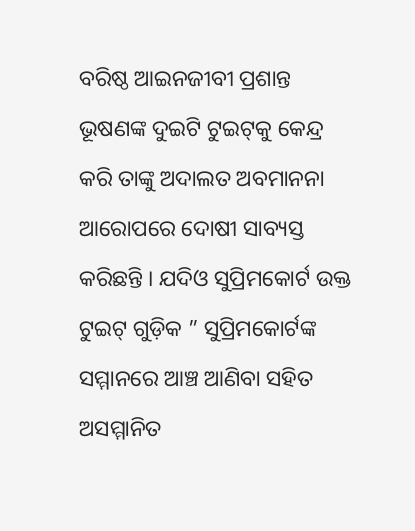ବରିଷ୍ଠ ଆଇନଜୀବୀ ପ୍ରଶାନ୍ତ ଭୂଷଣଙ୍କ ଦୁଇଟି ଟୁଇଟ୍‌କୁ କେନ୍ଦ୍ର କରି ତାଙ୍କୁ ଅଦାଲତ ଅବମାନନା ଆରୋପରେ ଦୋଷୀ ସାବ୍ୟସ୍ତ କରିଛନ୍ତି । ଯଦିଓ ସୁପ୍ରିମକୋର୍ଟ ଉକ୍ତ ଟୁଇଟ୍ ଗୁଡ଼ିକ ” ସୁପ୍ରିମକୋର୍ଟଙ୍କ ସମ୍ମାନରେ ଆଞ୍ଚ ଆଣିବା ସହିତ ଅସମ୍ମାନିତ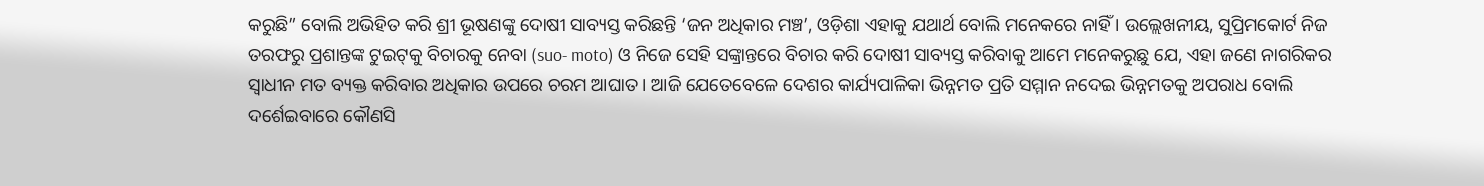କରୁଛି” ବୋଲି ଅଭିହିତ କରି ଶ୍ରୀ ଭୂଷଣଙ୍କୁ ଦୋଷୀ ସାବ୍ୟସ୍ତ କରିଛନ୍ତି ‘ଜନ ଅଧିକାର ମଞ୍ଚ’, ଓଡ଼ିଶା ଏହାକୁ ଯଥାର୍ଥ ବୋଲି ମନେକରେ ନାହିଁ । ଉଲ୍ଲେଖନୀୟ, ସୁପ୍ରିମକୋର୍ଟ ନିଜ ତରଫରୁ ପ୍ରଶାନ୍ତଙ୍କ ଟୁଇଟ୍‌କୁ ବିଚାରକୁ ନେବା (suo- moto) ଓ ନିଜେ ସେହି ସଙ୍କ୍ରାନ୍ତରେ ବିଚାର କରି ଦୋଷୀ ସାବ୍ୟସ୍ତ କରିବାକୁ ଆମେ ମନେକରୁଛୁ ଯେ, ଏହା ଜଣେ ନାଗରିକର ସ୍ଵାଧୀନ ମତ ବ୍ୟକ୍ତ କରିବାର ଅଧିକାର ଉପରେ ଚରମ ଆଘାତ । ଆଜି ଯେତେବେଳେ ଦେଶର କାର୍ଯ୍ୟପାଳିକା ଭିନ୍ନମତ ପ୍ରତି ସମ୍ମାନ ନଦେଇ ଭିନ୍ନମତକୁ ଅପରାଧ ବୋଲି ଦର୍ଶେଇବାରେ କୌଣସି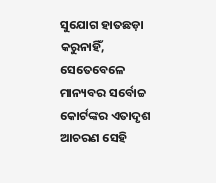ସୁଯୋଗ ହାତଛଡ଼ା କରୁନାହିଁ, ସେତେବେଳେ ମାନ୍ୟବର ସର୍ବୋଚ୍ଚ କୋର୍ଟଙ୍କର ଏତାଦୃଶ ଆଚରଣ ସେହି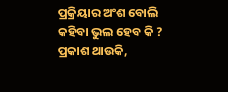ପ୍ରକ୍ରିୟାର ଅଂଶ ବୋଲି କହିବା ଭୁଲ ହେବ କି ? ପ୍ରକାଶ ଥାଉକି,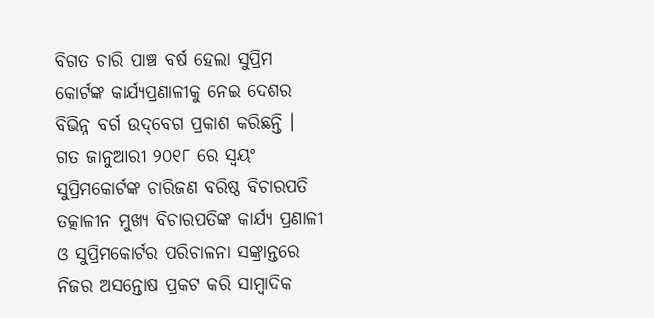ବିଗତ ଚାରି ପାଞ୍ଚ ବର୍ଷ ହେଲା ସୁପ୍ରିମ କୋର୍ଟଙ୍କ କାର୍ଯ୍ୟପ୍ରଣାଳୀକୁ ନେଇ ଦେଶର ବିଭିନ୍ନ ବର୍ଗ ଉଦ୍‌ବେଗ ପ୍ରକାଶ କରିଛନ୍ତି । ଗତ ଜାନୁଆରୀ ୨୦୧୮ ରେ ସ୍ୱୟଂ ସୁପ୍ରିମକୋର୍ଟଙ୍କ ଚାରିଜଣ ବରିଷ୍ଠ ବିଚାରପତି ତତ୍କାଳୀନ ମୁଖ୍ୟ ବିଚାରପତିଙ୍କ କାର୍ଯ୍ୟ ପ୍ରଣାଳୀ ଓ ସୁପ୍ରିମକୋର୍ଟର ପରିଚାଳନା ସଙ୍କ୍ରାନ୍ତରେ ନିଜର ଅସନ୍ତୋଷ ପ୍ରକଟ କରି ସାମ୍ବାଦିକ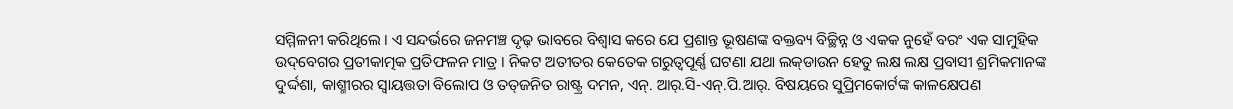ସମ୍ମିଳନୀ କରିଥିଲେ । ଏ ସନ୍ଦର୍ଭରେ ଜନମଞ୍ଚ ଦୃଢ଼ ଭାବରେ ବିଶ୍ୱାସ କରେ ଯେ ପ୍ରଶାନ୍ତ ଭୂଷଣଙ୍କ ବକ୍ତବ୍ୟ ବିଚ୍ଛିନ୍ନ ଓ ଏକକ ନୁହେଁ ବରଂ ଏକ ସାମୁହିକ ଉଦ୍‌ବେଗର ପ୍ରତୀକାତ୍ମକ ପ୍ରତିଫଳନ ମାତ୍ର । ନିକଟ ଅତୀତର କେତେକ ଗରୁତ୍ୱପୂର୍ଣ୍ଣ ଘଟଣା ଯଥା ଲକ୍‌ଡାଉନ ହେତୁ ଲକ୍ଷ ଲକ୍ଷ ପ୍ରବାସୀ ଶ୍ରମିକମାନଙ୍କ ଦୁର୍ଦ୍ଦଶା, କାଶ୍ମୀରର ସ୍ୱାୟତ୍ତତା ବିଲୋପ ଓ ତତ୍‌ଜନିତ ରାଷ୍ଟ୍ର ଦମନ, ଏନ୍. ଆର୍.ସି-ଏନ୍.ପି.ଆର୍. ବିଷୟରେ ସୁପ୍ରିମକୋର୍ଟଙ୍କ କାଳକ୍ଷେପଣ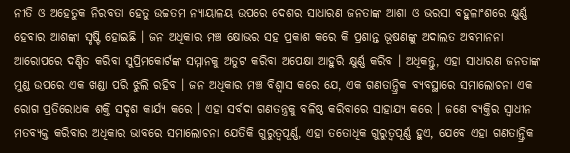ନୀତି ଓ ଅହେତୁକ ନିରବତା ହେତୁ ଉଚ୍ଚତମ ନ୍ୟାୟାଳୟ ଉପରେ ଦେଶର ସାଧାରଣ ଜନତାଙ୍କ ଆଶା ଓ ଭରସା ବହୁଳାଂଶରେ କ୍ଷୁର୍ଣ୍ଣ ହେବାର ଆଶଙ୍କା ସୃଷ୍ଟି ହୋଇଛି । ଜନ ଅଧିକାର ମଞ୍ଚ କ୍ଷୋଭର ସହ ପ୍ରକାଶ କରେ କି ପ୍ରଶାନ୍ତ ଭୂଷଣଙ୍କୁ ଅଦାଲତ ଅବମାନନା ଆରୋପରେ ଦଣ୍ଡିତ କରିବା ସୁପ୍ରିମକୋର୍ଟଙ୍କ ସମ୍ମାନକୁ ଅତୁଟ କରିବା ଅପେକ୍ଷା ଆହୁରି କ୍ଷୁର୍ଣ୍ଣ କରିବ । ଅଧିକନ୍ତୁ, ଏହା ସାଧାରଣ ଜନତାଙ୍କ ମୁଣ୍ଡ ଉପରେ ଏକ ଖଣ୍ଡା ପରି ଝୁଲି ରହିବ । ଜନ ଅଧିକାର ମଞ୍ଚ ବିଶ୍ୱାସ କରେ ଯେ, ଏକ ଗଣତାନ୍ତ୍ରିକ ବ୍ୟବସ୍ଥାରେ ସମାଲୋଚନା ଏକ ରୋଗ ପ୍ରତିରୋଧକ ଶକ୍ତି ସଦୃଶ କାର୍ଯ୍ୟ କରେ । ଏହା ସର୍ବଦା ଗଣତନ୍ତ୍ରକୁ ବଳିଷ୍ଠ କରିବାରେ ସାହାଯ୍ୟ କରେ । ଜଣେ ବ୍ୟକ୍ତିର ସ୍ଵାଧୀନ ମତବ୍ୟକ୍ତ କରିବାର ଅଧିକାର ଭାବରେ ସମାଲୋଚନା ଯେତିକି ଗୁରୁତ୍ୱପୂର୍ଣ୍ଣ, ଏହା ତତୋଧିକ ଗୁରୁତ୍ୱପୂର୍ଣ୍ଣ ହୁଏ, ଯେବେ ଏହା ଗଣତାନ୍ତ୍ରିକ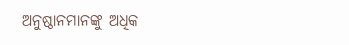ଅନୁଷ୍ଠାନମାନଙ୍କୁ ଅଧିକ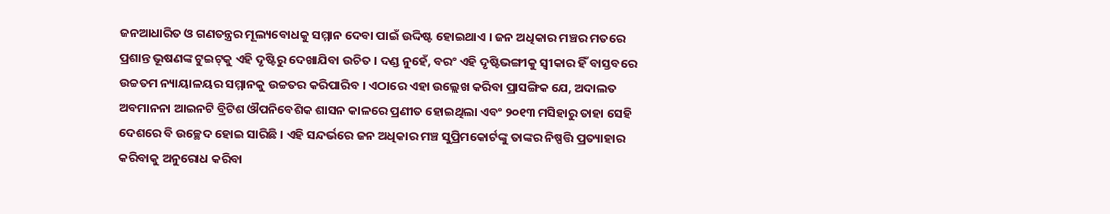ଜନଆଧାରିତ ଓ ଗଣତନ୍ତ୍ରର ମୂଲ୍ୟବୋଧକୁ ସମ୍ମାନ ଦେବା ପାଇଁ ଉଦ୍ଦିଷ୍ଟ ହୋଇଥାଏ । ଜନ ଅଧିକାର ମଞ୍ଚର ମତରେ ପ୍ରଶାନ୍ତ ଭୂଷଣଙ୍କ ଟୁଇଟ୍‌କୁ ଏହି ଦୃଷ୍ଟିରୁ ଦେଖାଯିବା ଉଚିତ । ଦଣ୍ଡ ନୁହେଁ, ବରଂ ଏହି ଦୃଷ୍ଟିଭଙ୍ଗୀକୁ ସ୍ୱୀକାର ହିଁ ବାସ୍ତବରେ ଉଚ୍ଚତମ ନ୍ୟାୟାଳୟର ସମ୍ମାନକୁ ଉଚ୍ଚତର କରିପାରିବ । ଏଠାରେ ଏହା ଉଲ୍ଲେଖ କରିବା ପ୍ରାସଙ୍ଗିକ ଯେ, ଅଦାଲତ ଅବମାନନା ଆଇନଟି ବ୍ରିଟିଶ ଔପନିବେଶିକ ଶାସନ କାଳରେ ପ୍ରଣୀତ ହୋଇଥିଲା ଏବଂ ୨୦୧୩ ମସିହାରୁ ତାହା ସେହି ଦେଶରେ ବି ଉଚ୍ଛେଦ ହୋଇ ସାରିଛି । ଏହି ସନ୍ଦର୍ଭରେ ଜନ ଅଧିକାର ମଞ୍ଚ ସୁପ୍ରିମକୋର୍ଟଙ୍କୁ ତାଙ୍କର ନିଷ୍ପତ୍ତି ପ୍ରତ୍ୟାହାର କରିବାକୁ ଅନୁରୋଧ କରିବା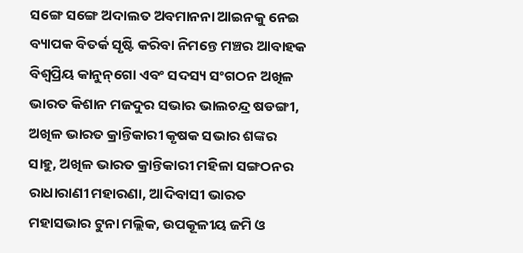ସଙ୍ଗେ ସଙ୍ଗେ ଅଦାଲତ ଅବମାନନା ଆଇନକୁ ନେଇ ବ୍ୟାପକ ବିତର୍କ ସୃଷ୍ଟି କରିବା ନିମନ୍ତେ ମଞ୍ଚର ଆବାହକ ବିଶ୍ଵପ୍ରିୟ କାନୁନ୍‌ଗୋ ଏବଂ ସଦସ୍ୟ ସଂଗଠନ ଅଖିଳ ଭାରତ କିଶାନ ମଜଦୁର ସଭାର ଭାଲଚନ୍ଦ୍ର ଷଡଙ୍ଗୀ, ଅଖିଳ ଭାରତ କ୍ରାନ୍ତିକାରୀ କୃଷକ ସଭାର ଶଙ୍କର ସାହୁ, ଅଖିଳ ଭାରତ କ୍ରାନ୍ତିକାରୀ ମହିଳା ସଙ୍ଗଠନର ରାଧାରାଣୀ ମହାରଣା, ଆଦିବାସୀ ଭାରତ ମହାସଭାର ଟୁନା ମଲ୍ଲିକ, ଉପକୂଳୀୟ ଜମି ଓ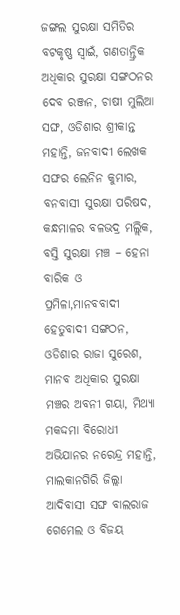ଜଙ୍ଗଲ ସୁରକ୍ଷା ସମିତିର ବଟକୃଷ୍ଣ ସ୍ଵାଇଁ, ଗଣତାନ୍ତ୍ରିକ ଅଧିକାର ସୁରକ୍ଷା ସଙ୍ଗଠନର ଦେବ ରଞ୍ଜନ, ଚାଷୀ ମୁଲିଆ ସଙ୍ଘ, ଓଡିଶାର ଶ୍ରୀକାନ୍ତ ମହାନ୍ତି, ଜନବାଦୀ ଲେଖକ ସଙ୍ଘର ଲେନିନ କୁମାର, ବନବାସୀ ସୁରକ୍ଷା ପରିଷଦ, କନ୍ଧମାଳର ବଳଭଦ୍ର ମଲ୍ଲିକ, ବସ୍ତି ସୁରକ୍ଷା ମଞ୍ଚ – ହେନା ବାରିକ ଓ ପ୍ରମିଳା,ମାନବବାଦୀ ହେତୁବାଦୀ ସଙ୍ଗଠନ, ଓଡିଶାର ରାଜା ସୁରେଶ, ମାନବ ଅଧିକାର ସୁରକ୍ଷା ମଞ୍ଚର ଅବନୀ ଗୟା, ମିଥ୍ୟା ମକଦ୍ଦମା ବିରୋଧୀ ଅଭିଯାନର ନରେନ୍ଦ୍ର ମହାନ୍ତି, ମାଲକାନଗିରି ଜିଲ୍ଲା ଆଦିବାସୀ ସଙ୍ଘ ବାଲରାଜ ଗେମେଲ ଓ ବିଜୟ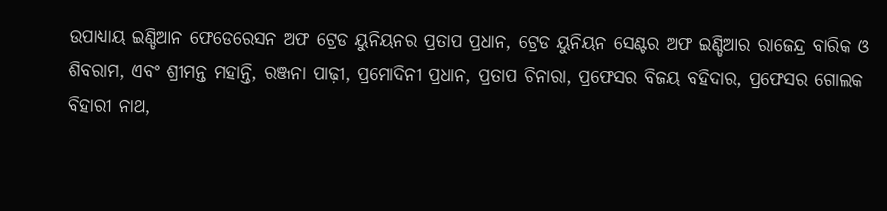ଉପାଧ୍ୟାୟ ଇଣ୍ଡିଆନ ଫେଡେରେସନ ଅଫ ଟ୍ରେଡ ୟୁନିୟନର ପ୍ରତାପ ପ୍ରଧାନ, ଟ୍ରେଡ ୟୁନିୟନ ସେଣ୍ଟର ଅଫ ଇଣ୍ଡିଆର ରାଜେନ୍ଦ୍ର ବାରିକ ଓ ଶିବରାମ, ଏବଂ ଶ୍ରୀମନ୍ତ ମହାନ୍ତି, ରଞ୍ଜନା ପାଢ଼ୀ, ପ୍ରମୋଦିନୀ ପ୍ରଧାନ, ପ୍ରତାପ ଚିନାରା, ପ୍ରଫେସର ବିଜୟ ବହିଦାର, ପ୍ରଫେସର ଗୋଲକ ବିହାରୀ ନାଥ,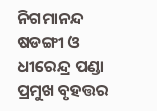ନିଗମାନନ୍ଦ ଷଡଙ୍ଗୀ ଓ ଧୀରେନ୍ଦ୍ର ପଣ୍ଡା ପ୍ରମୁଖ ବୃହତ୍ତର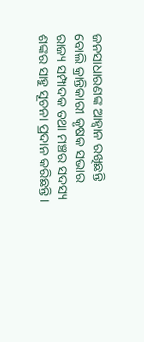ଜନସାଧାରଣଙ୍କ ଆହ୍ୱାନ ରଖିଛନ୍ତି ବୋଲି କ୍ରାନ୍ତିକାରୀ କୃଷକ ସଭାର ରାଜ୍ୟ ସମ୍ପାଦକ ତଥା ମଞ୍ଚର ସଦସ୍ୟ ଶଙ୍କର ସାହୁ ସୂଚନା ପ୍ରଦାନ କରିଛନ୍ତି ‌।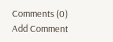Comments (0)
Add Comment